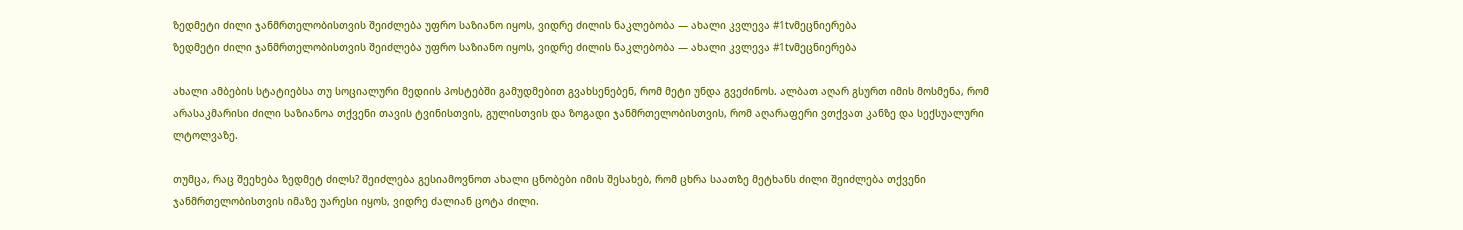ზედმეტი ძილი ჯანმრთელობისთვის შეიძლება უფრო საზიანო იყოს, ვიდრე ძილის ნაკლებობა — ახალი კვლევა #1tvმეცნიერება
ზედმეტი ძილი ჯანმრთელობისთვის შეიძლება უფრო საზიანო იყოს, ვიდრე ძილის ნაკლებობა — ახალი კვლევა #1tvმეცნიერება

ახალი ამბების სტატიებსა თუ სოციალური მედიის პოსტებში გამუდმებით გვახსენებენ, რომ მეტი უნდა გვეძინოს. ალბათ აღარ გსურთ იმის მოსმენა, რომ არასაკმარისი ძილი საზიანოა თქვენი თავის ტვინისთვის, გულისთვის და ზოგადი ჯანმრთელობისთვის, რომ აღარაფერი ვთქვათ კანზე და სექსუალური ლტოლვაზე.

თუმცა, რაც შეეხება ზედმეტ ძილს? შეიძლება გესიამოვნოთ ახალი ცნობები იმის შესახებ, რომ ცხრა საათზე მეტხანს ძილი შეიძლება თქვენი ჯანმრთელობისთვის იმაზე უარესი იყოს, ვიდრე ძალიან ცოტა ძილი.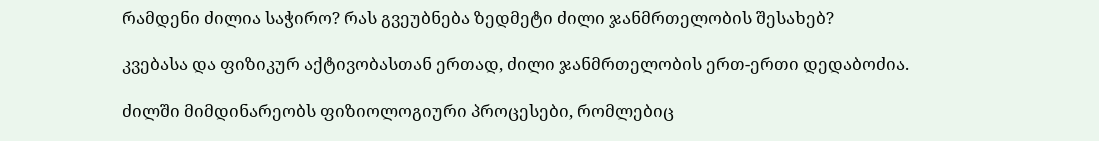რამდენი ძილია საჭირო? რას გვეუბნება ზედმეტი ძილი ჯანმრთელობის შესახებ?

კვებასა და ფიზიკურ აქტივობასთან ერთად, ძილი ჯანმრთელობის ერთ-ერთი დედაბოძია.

ძილში მიმდინარეობს ფიზიოლოგიური პროცესები, რომლებიც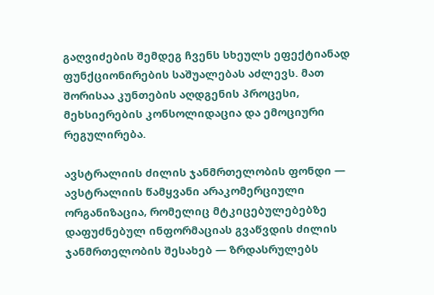გაღვიძების შემდეგ ჩვენს სხეულს ეფექტიანად ფუნქციონირების საშუალებას აძლევს. მათ შორისაა კუნთების აღდგენის პროცესი, მეხსიერების კონსოლიდაცია და ემოციური რეგულირება.

ავსტრალიის ძილის ჯანმრთელობის ფონდი — ავსტრალიის წამყვანი არაკომერციული ორგანიზაცია, რომელიც მტკიცებულებებზე დაფუძნებულ ინფორმაციას გვაწვდის ძილის ჯანმრთელობის შესახებ — ზრდასრულებს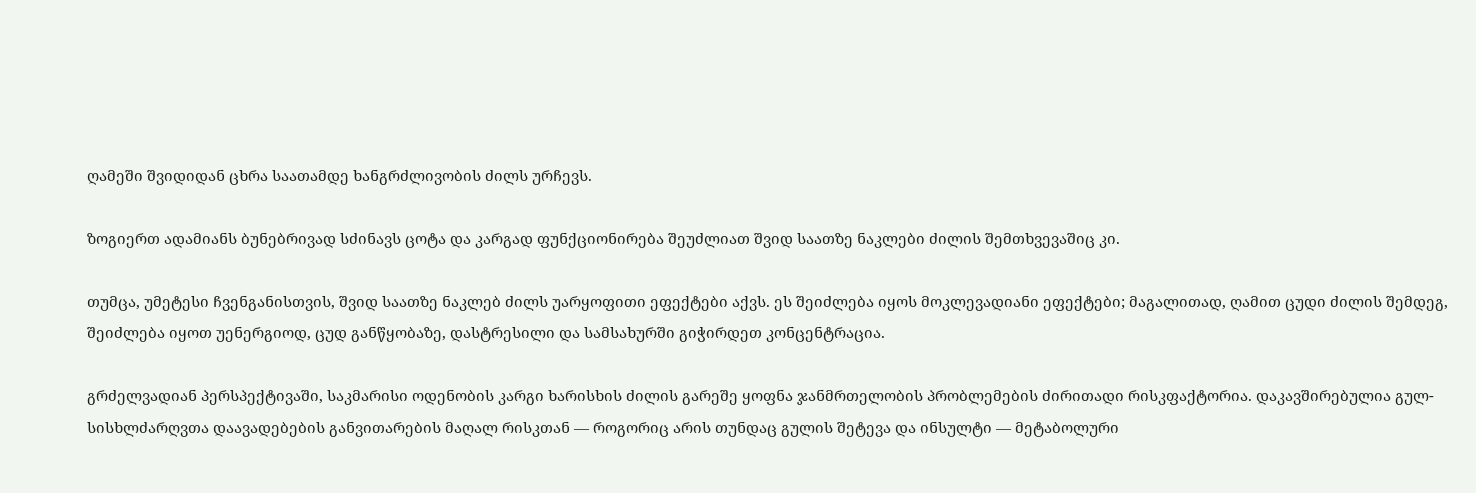ღამეში შვიდიდან ცხრა საათამდე ხანგრძლივობის ძილს ურჩევს.

ზოგიერთ ადამიანს ბუნებრივად სძინავს ცოტა და კარგად ფუნქციონირება შეუძლიათ შვიდ საათზე ნაკლები ძილის შემთხვევაშიც კი.

თუმცა, უმეტესი ჩვენგანისთვის, შვიდ საათზე ნაკლებ ძილს უარყოფითი ეფექტები აქვს. ეს შეიძლება იყოს მოკლევადიანი ეფექტები; მაგალითად, ღამით ცუდი ძილის შემდეგ, შეიძლება იყოთ უენერგიოდ, ცუდ განწყობაზე, დასტრესილი და სამსახურში გიჭირდეთ კონცენტრაცია.

გრძელვადიან პერსპექტივაში, საკმარისი ოდენობის კარგი ხარისხის ძილის გარეშე ყოფნა ჯანმრთელობის პრობლემების ძირითადი რისკფაქტორია. დაკავშირებულია გულ-სისხლძარღვთა დაავადებების განვითარების მაღალ რისკთან — როგორიც არის თუნდაც გულის შეტევა და ინსულტი — მეტაბოლური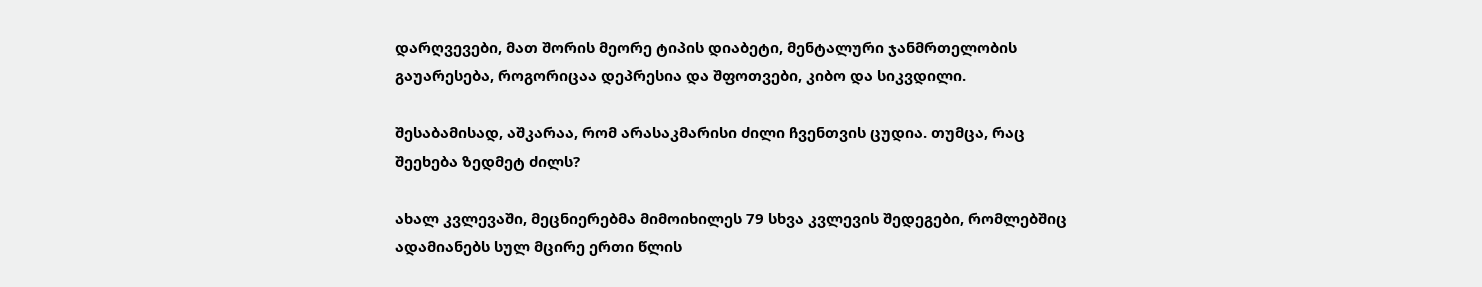დარღვევები, მათ შორის მეორე ტიპის დიაბეტი, მენტალური ჯანმრთელობის გაუარესება, როგორიცაა დეპრესია და შფოთვები, კიბო და სიკვდილი.

შესაბამისად, აშკარაა, რომ არასაკმარისი ძილი ჩვენთვის ცუდია. თუმცა, რაც შეეხება ზედმეტ ძილს?

ახალ კვლევაში, მეცნიერებმა მიმოიხილეს 79 სხვა კვლევის შედეგები, რომლებშიც ადამიანებს სულ მცირე ერთი წლის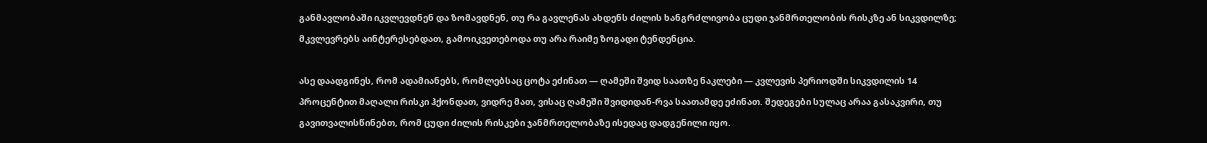განმავლობაში იკვლევდნენ და ზომავდნენ, თუ რა გავლენას ახდენს ძილის ხანგრძლივობა ცუდი ჯანმრთელობის რისკზე ან სიკვდილზე; მკვლევრებს აინტერესებდათ, გამოიკვეთებოდა თუ არა რაიმე ზოგადი ტენდენცია.

ასე დაადგინეს, რომ ადამიანებს, რომლებსაც ცოტა ეძინათ — ღამეში შვიდ საათზე ნაკლები — კვლევის პერიოდში სიკვდილის 14 პროცენტით მაღალი რისკი ჰქონდათ, ვიდრე მათ, ვისაც ღამეში შვიდიდან-რვა საათამდე ეძინათ. შედეგები სულაც არაა გასაკვირი, თუ გავითვალისწინებთ, რომ ცუდი ძილის რისკები ჯანმრთელობაზე ისედაც დადგენილი იყო.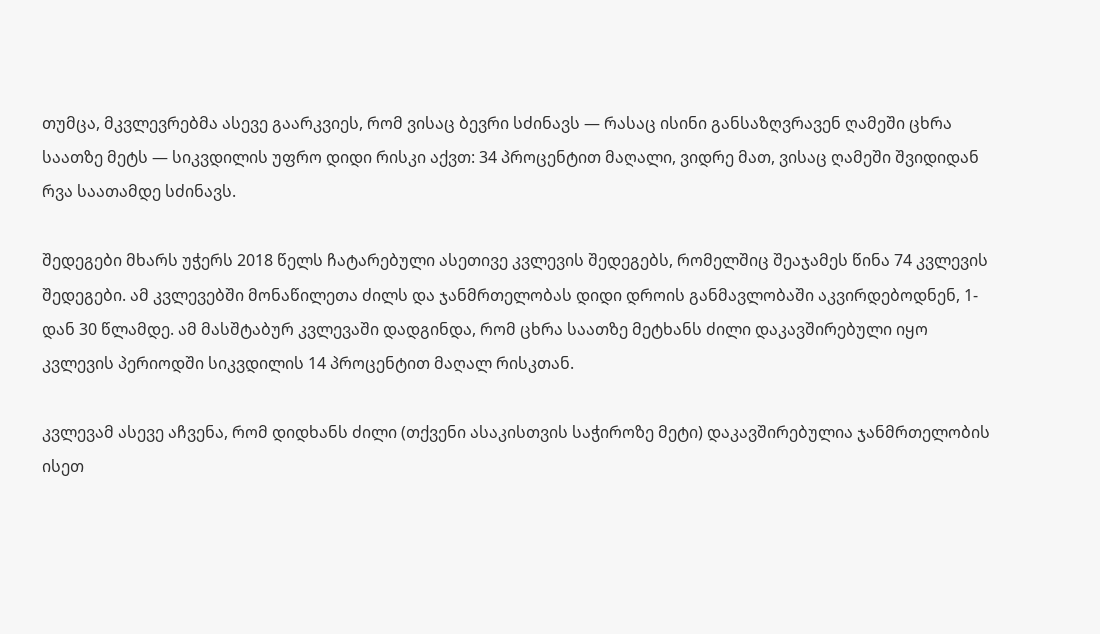თუმცა, მკვლევრებმა ასევე გაარკვიეს, რომ ვისაც ბევრი სძინავს — რასაც ისინი განსაზღვრავენ ღამეში ცხრა საათზე მეტს — სიკვდილის უფრო დიდი რისკი აქვთ: 34 პროცენტით მაღალი, ვიდრე მათ, ვისაც ღამეში შვიდიდან რვა საათამდე სძინავს.

შედეგები მხარს უჭერს 2018 წელს ჩატარებული ასეთივე კვლევის შედეგებს, რომელშიც შეაჯამეს წინა 74 კვლევის შედეგები. ამ კვლევებში მონაწილეთა ძილს და ჯანმრთელობას დიდი დროის განმავლობაში აკვირდებოდნენ, 1-დან 30 წლამდე. ამ მასშტაბურ კვლევაში დადგინდა, რომ ცხრა საათზე მეტხანს ძილი დაკავშირებული იყო კვლევის პერიოდში სიკვდილის 14 პროცენტით მაღალ რისკთან.

კვლევამ ასევე აჩვენა, რომ დიდხანს ძილი (თქვენი ასაკისთვის საჭიროზე მეტი) დაკავშირებულია ჯანმრთელობის ისეთ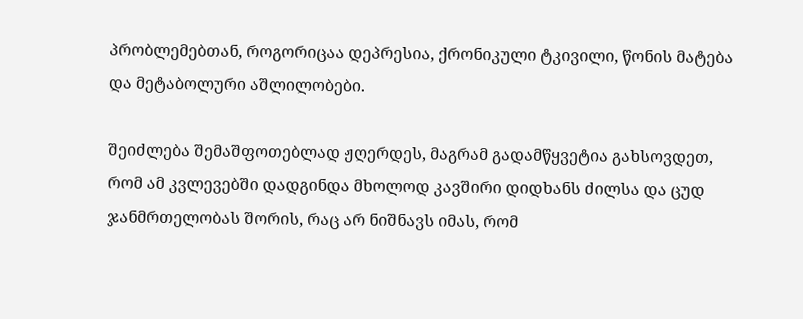პრობლემებთან, როგორიცაა დეპრესია, ქრონიკული ტკივილი, წონის მატება და მეტაბოლური აშლილობები.

შეიძლება შემაშფოთებლად ჟღერდეს, მაგრამ გადამწყვეტია გახსოვდეთ, რომ ამ კვლევებში დადგინდა მხოლოდ კავშირი დიდხანს ძილსა და ცუდ ჯანმრთელობას შორის, რაც არ ნიშნავს იმას, რომ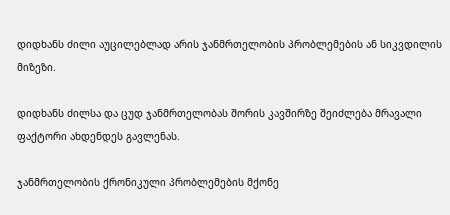დიდხანს ძილი აუცილებლად არის ჯანმრთელობის პრობლემების ან სიკვდილის მიზეზი.

დიდხანს ძილსა და ცუდ ჯანმრთელობას შორის კავშირზე შეიძლება მრავალი ფაქტორი ახდენდეს გავლენას.

ჯანმრთელობის ქრონიკული პრობლემების მქონე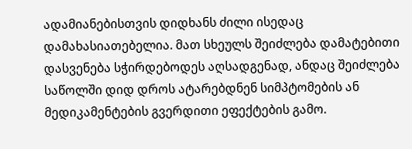ადამიანებისთვის დიდხანს ძილი ისედაც დამახასიათებელია. მათ სხეულს შეიძლება დამატებითი დასვენება სჭირდებოდეს აღსადგენად, ანდაც შეიძლება საწოლში დიდ დროს ატარებდნენ სიმპტომების ან მედიკამენტების გვერდითი ეფექტების გამო.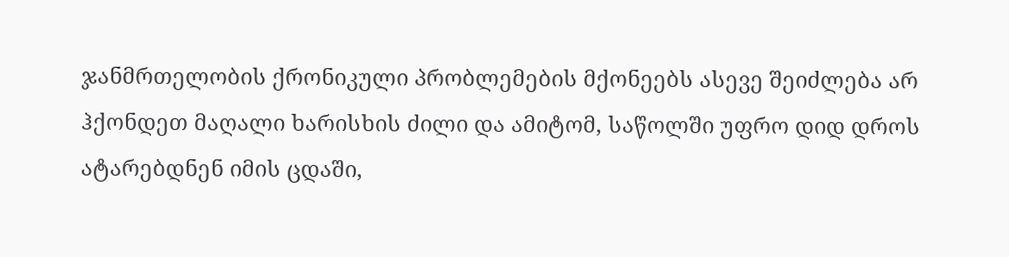ჯანმრთელობის ქრონიკული პრობლემების მქონეებს ასევე შეიძლება არ ჰქონდეთ მაღალი ხარისხის ძილი და ამიტომ, საწოლში უფრო დიდ დროს ატარებდნენ იმის ცდაში,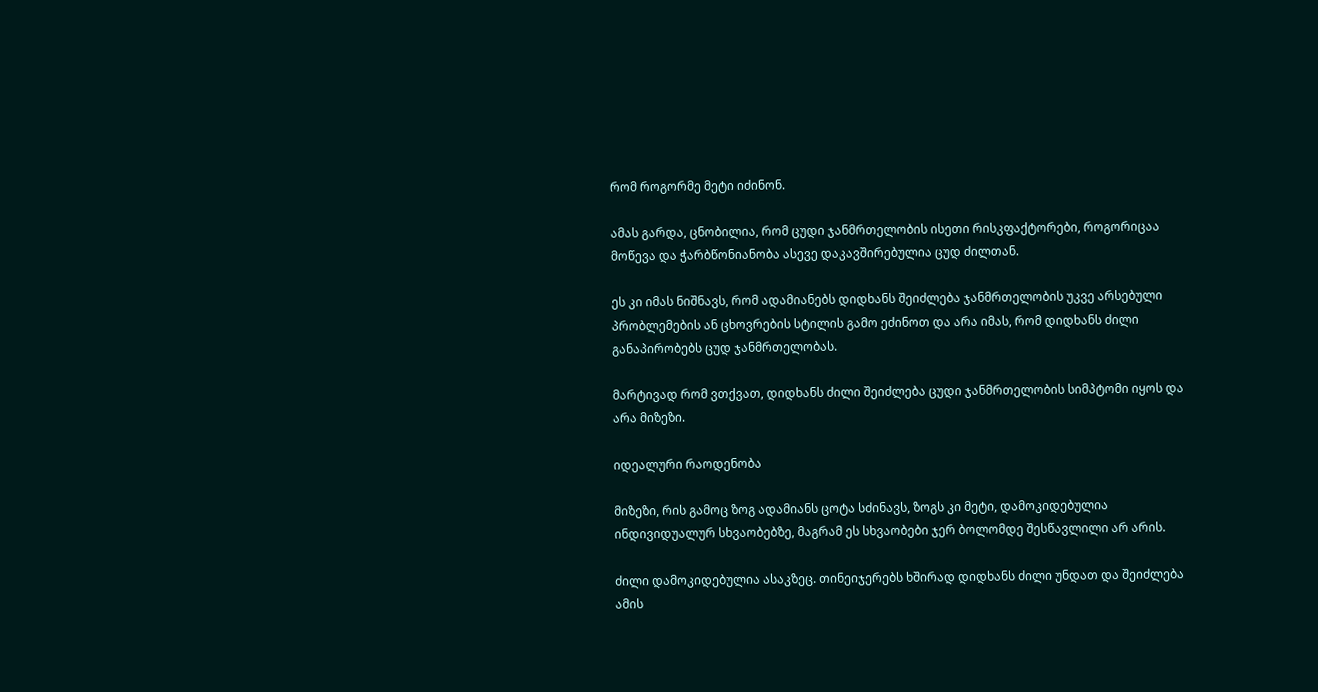რომ როგორმე მეტი იძინონ.

ამას გარდა, ცნობილია, რომ ცუდი ჯანმრთელობის ისეთი რისკფაქტორები, როგორიცაა მოწევა და ჭარბწონიანობა ასევე დაკავშირებულია ცუდ ძილთან.

ეს კი იმას ნიშნავს, რომ ადამიანებს დიდხანს შეიძლება ჯანმრთელობის უკვე არსებული პრობლემების ან ცხოვრების სტილის გამო ეძინოთ და არა იმას, რომ დიდხანს ძილი განაპირობებს ცუდ ჯანმრთელობას.

მარტივად რომ ვთქვათ, დიდხანს ძილი შეიძლება ცუდი ჯანმრთელობის სიმპტომი იყოს და არა მიზეზი.

იდეალური რაოდენობა

მიზეზი, რის გამოც ზოგ ადამიანს ცოტა სძინავს, ზოგს კი მეტი, დამოკიდებულია ინდივიდუალურ სხვაობებზე, მაგრამ ეს სხვაობები ჯერ ბოლომდე შესწავლილი არ არის.

ძილი დამოკიდებულია ასაკზეც. თინეიჯერებს ხშირად დიდხანს ძილი უნდათ და შეიძლება ამის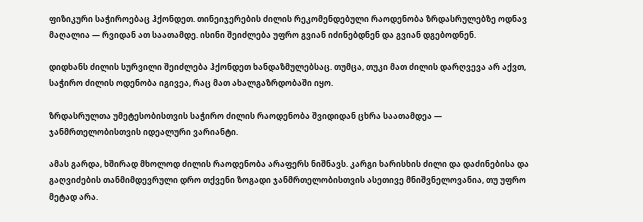ფიზიკური საჭიროებაც ჰქონდეთ. თინეიჯერების ძილის რეკომენდებული რაოდენობა ზრდასრულებზე ოდნავ მაღალია — რვიდან ათ საათამდე. ისინი შეიძლება უფრო გვიან იძინებდნენ და გვიან დგებოდნენ.

დიდხანს ძილის სურვილი შეიძლება ჰქონდეთ ხანდაზმულებსაც. თუმცა, თუკი მათ ძილის დარღვევა არ აქვთ, საჭირო ძილის ოდენობა იგივეა, რაც მათ ახალგაზრდობაში იყო.

ზრდასრულთა უმეტესობისთვის საჭირო ძილის რაოდენობა შვიდიდან ცხრა საათამდეა — ჯანმრთელობისთვის იდეალური ვარიანტი.

ამას გარდა, ხშირად მხოლოდ ძილის რაოდენობა არაფერს ნიშნავს. კარგი ხარისხის ძილი და დაძინებისა და გაღვიძების თანმიმდევრული დრო თქვენი ზოგადი ჯანმრთელობისთვის ასეთივე მნიშვნელოვანია, თუ უფრო მეტად არა.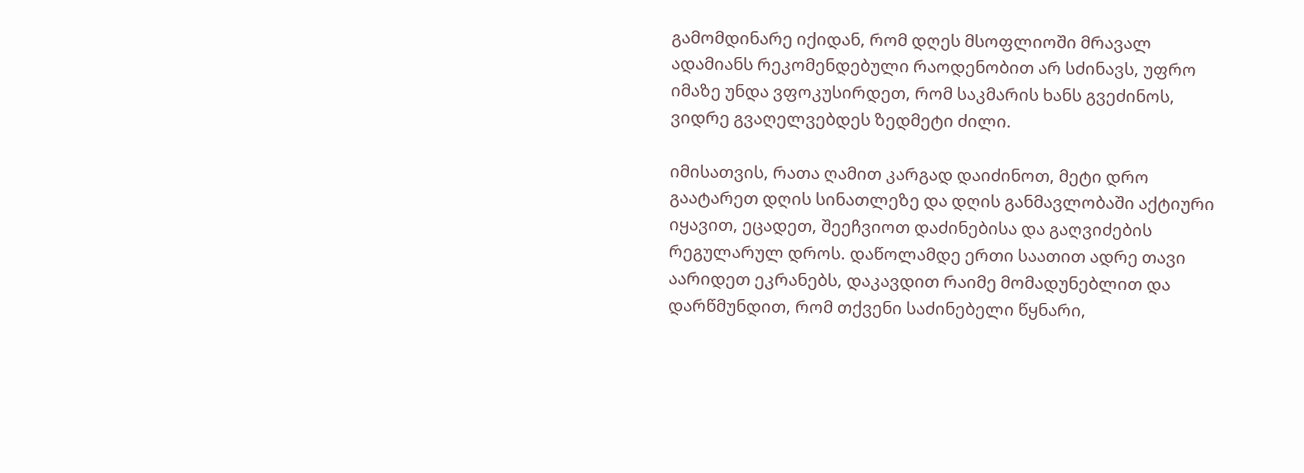გამომდინარე იქიდან, რომ დღეს მსოფლიოში მრავალ ადამიანს რეკომენდებული რაოდენობით არ სძინავს, უფრო იმაზე უნდა ვფოკუსირდეთ, რომ საკმარის ხანს გვეძინოს, ვიდრე გვაღელვებდეს ზედმეტი ძილი.

იმისათვის, რათა ღამით კარგად დაიძინოთ, მეტი დრო გაატარეთ დღის სინათლეზე და დღის განმავლობაში აქტიური იყავით, ეცადეთ, შეეჩვიოთ დაძინებისა და გაღვიძების რეგულარულ დროს. დაწოლამდე ერთი საათით ადრე თავი აარიდეთ ეკრანებს, დაკავდით რაიმე მომადუნებლით და დარწმუნდით, რომ თქვენი საძინებელი წყნარი,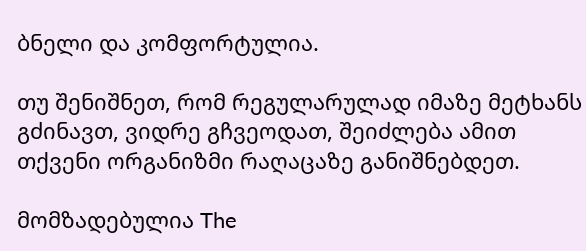ბნელი და კომფორტულია.

თუ შენიშნეთ, რომ რეგულარულად იმაზე მეტხანს გძინავთ, ვიდრე გჩვეოდათ, შეიძლება ამით თქვენი ორგანიზმი რაღაცაზე განიშნებდეთ.

მომზადებულია The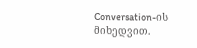Conversation-ის მიხედვით.